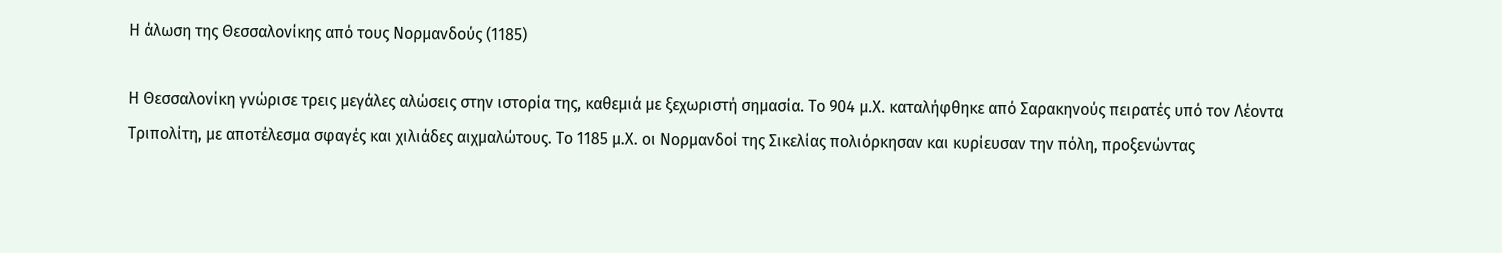Η άλωση της Θεσσαλονίκης από τους Νορμανδούς (1185)

Η Θεσσαλονίκη γνώρισε τρεις μεγάλες αλώσεις στην ιστορία της, καθεμιά με ξεχωριστή σημασία. Το 904 μ.Χ. καταλήφθηκε από Σαρακηνούς πειρατές υπό τον Λέοντα Τριπολίτη, με αποτέλεσμα σφαγές και χιλιάδες αιχμαλώτους. Το 1185 μ.Χ. οι Νορμανδοί της Σικελίας πολιόρκησαν και κυρίευσαν την πόλη, προξενώντας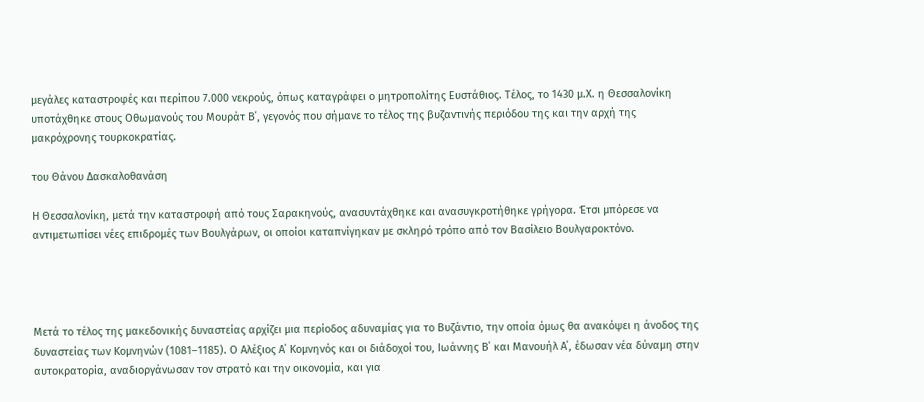μεγάλες καταστροφές και περίπου 7.000 νεκρούς, όπως καταγράφει ο μητροπολίτης Ευστάθιος. Τέλος, το 1430 μ.Χ. η Θεσσαλονίκη υποτάχθηκε στους Οθωμανούς του Μουράτ Β΄, γεγονός που σήμανε το τέλος της βυζαντινής περιόδου της και την αρχή της μακρόχρονης τουρκοκρατίας.

του Θάνου Δασκαλοθανάση

Η Θεσσαλονίκη, μετά την καταστροφή από τους Σαρακηνούς, ανασυντάχθηκε και ανασυγκροτήθηκε γρήγορα. Έτσι μπόρεσε να αντιμετωπίσει νέες επιδρομές των Βουλγάρων, οι οποίοι καταπνίγηκαν με σκληρό τρόπο από τον Βασίλειο Βουλγαροκτόνο.




Μετά το τέλος της μακεδονικής δυναστείας αρχίζει μια περίοδος αδυναμίας για το Βυζάντιο, την οποία όμως θα ανακόψει η άνοδος της δυναστείας των Κομνηνών (1081–1185). Ο Αλέξιος Α΄ Κομνηνός και οι διάδοχοί του, Ιωάννης Β΄ και Μανουήλ Α΄, έδωσαν νέα δύναμη στην αυτοκρατορία, αναδιοργάνωσαν τον στρατό και την οικονομία, και για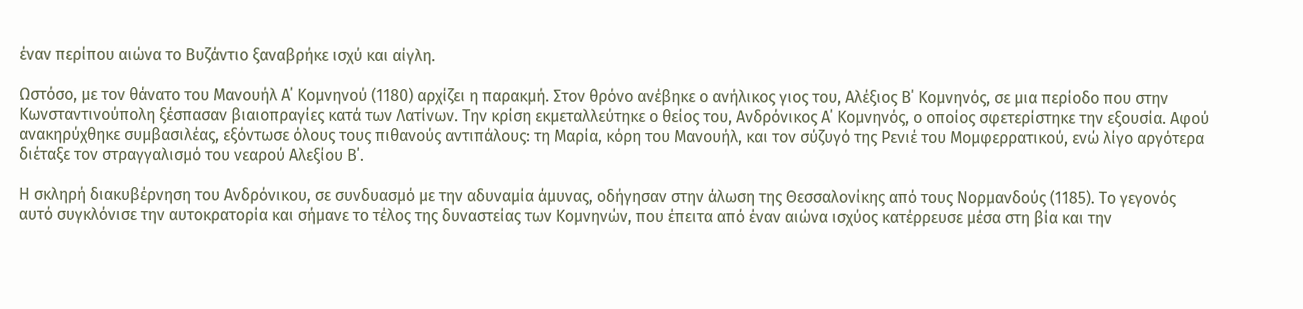έναν περίπου αιώνα το Βυζάντιο ξαναβρήκε ισχύ και αίγλη.

Ωστόσο, με τον θάνατο του Μανουήλ Α΄ Κομνηνού (1180) αρχίζει η παρακμή. Στον θρόνο ανέβηκε ο ανήλικος γιος του, Αλέξιος Β΄ Κομνηνός, σε μια περίοδο που στην Κωνσταντινούπολη ξέσπασαν βιαιοπραγίες κατά των Λατίνων. Την κρίση εκμεταλλεύτηκε ο θείος του, Ανδρόνικος Α΄ Κομνηνός, ο οποίος σφετερίστηκε την εξουσία. Αφού ανακηρύχθηκε συμβασιλέας, εξόντωσε όλους τους πιθανούς αντιπάλους: τη Μαρία, κόρη του Μανουήλ, και τον σύζυγό της Ρενιέ του Μομφερρατικού, ενώ λίγο αργότερα διέταξε τον στραγγαλισμό του νεαρού Αλεξίου Β΄.

Η σκληρή διακυβέρνηση του Ανδρόνικου, σε συνδυασμό με την αδυναμία άμυνας, οδήγησαν στην άλωση της Θεσσαλονίκης από τους Νορμανδούς (1185). Το γεγονός αυτό συγκλόνισε την αυτοκρατορία και σήμανε το τέλος της δυναστείας των Κομνηνών, που έπειτα από έναν αιώνα ισχύος κατέρρευσε μέσα στη βία και την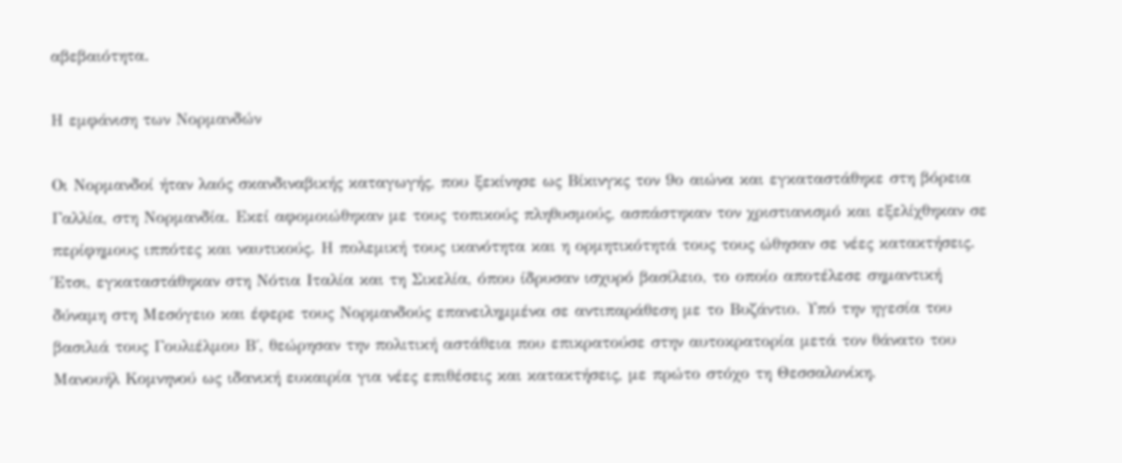αβεβαιότητα.

Η εμφάνιση των Νορμανδών

Οι Νορμανδοί ήταν λαός σκανδιναβικής καταγωγής, που ξεκίνησε ως Βίκινγκς τον 9ο αιώνα και εγκαταστάθηκε στη βόρεια Γαλλία, στη Νορμανδία. Εκεί αφομοιώθηκαν με τους τοπικούς πληθυσμούς, ασπάστηκαν τον χριστιανισμό και εξελίχθηκαν σε περίφημους ιππότες και ναυτικούς. Η πολεμική τους ικανότητα και η ορμητικότητά τους τους ώθησαν σε νέες κατακτήσεις. Έτσι, εγκαταστάθηκαν στη Νότια Ιταλία και τη Σικελία, όπου ίδρυσαν ισχυρό βασίλειο, το οποίο αποτέλεσε σημαντική δύναμη στη Μεσόγειο και έφερε τους Νορμανδούς επανειλημμένα σε αντιπαράθεση με το Βυζάντιο. Υπό την ηγεσία του βασιλιά τους Γουλιέλμου Β΄, θεώρησαν την πολιτική αστάθεια που επικρατούσε στην αυτοκρατορία μετά τον θάνατο του Μανουήλ Κομνηνού ως ιδανική ευκαιρία για νέες επιθέσεις και κατακτήσεις, με πρώτο στόχο τη Θεσσαλονίκη.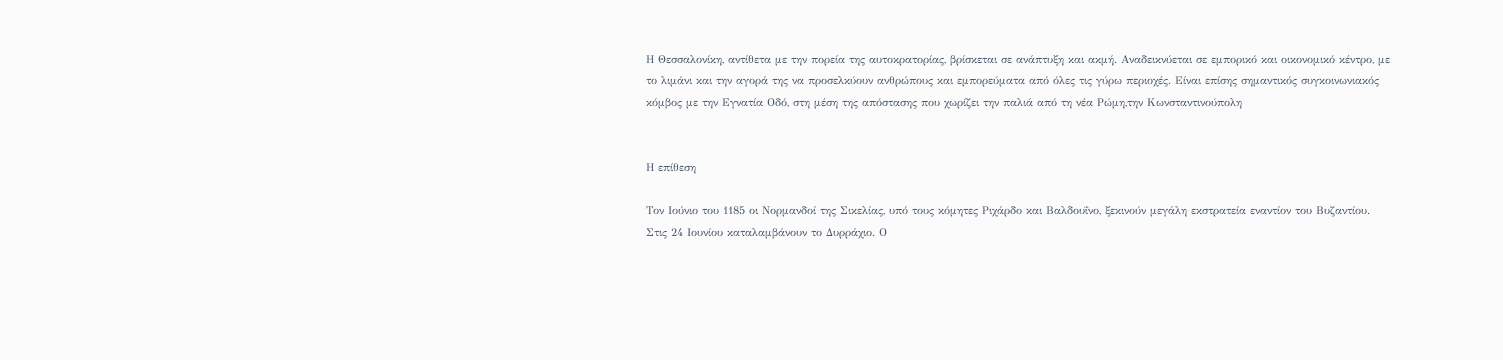Η Θεσσαλονίκη, αντίθετα με την πορεία της αυτοκρατορίας, βρίσκεται σε ανάπτυξη και ακμή. Αναδεικνύεται σε εμπορικό και οικονομικό κέντρο, με το λιμάνι και την αγορά της να προσελκύουν ανθρώπους και εμπορεύματα από όλες τις γύρω περιοχές. Είναι επίσης σημαντικός συγκοινωνιακός κόμβος με την Εγνατία Οδό, στη μέση της απόστασης που χωρίζει την παλιά από τη νέα Ρώμη,την Κωνσταντινούπολη


Η επίθεση

Τον Ιούνιο του 1185 οι Νορμανδοί της Σικελίας, υπό τους κόμητες Ριχάρδο και Βαλδουΐνο, ξεκινούν μεγάλη εκστρατεία εναντίον του Βυζαντίου. Στις 24 Ιουνίου καταλαμβάνουν το Δυρράχιο. Ο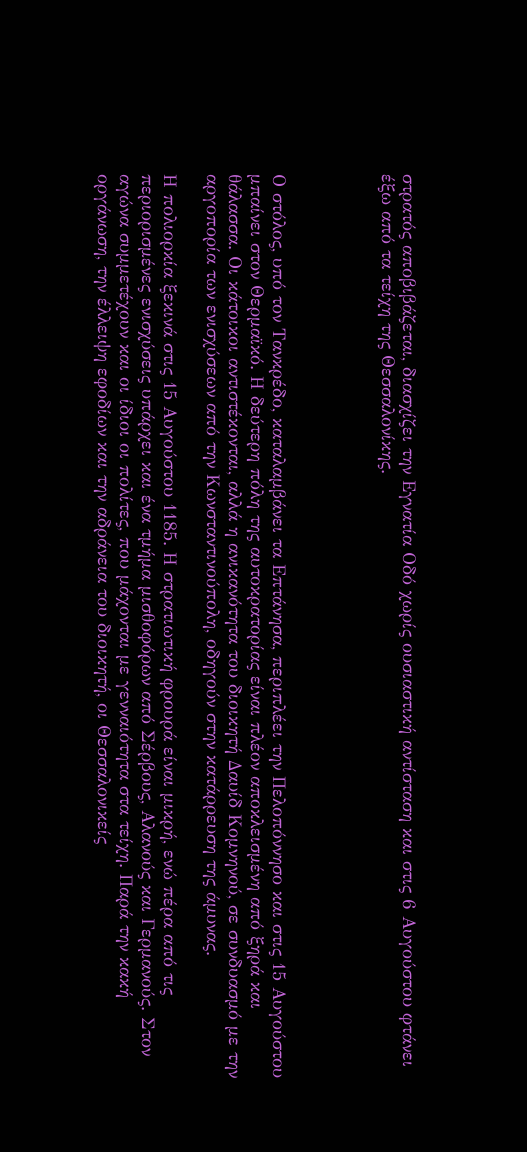στρατός αποβιβάζεται, διασχίζει την Εγνατία Οδό χωρίς ουσιαστική αντίσταση και στις 6 Αυγούστου φτάνει έξω από τα τείχη της Θεσσαλονίκης.




Ο στόλος, υπό τον Τανκρέδο, καταλαμβάνει τα Επτάνησα, περιπλέει την Πελοπόννησο και στις 15 Αυγούστου μπαίνει στον Θερμαϊκό. Η δεύτερη πόλη της αυτοκρατορίας είναι πλέον αποκλεισμένη από ξηρά και θάλασσα. Οι κάτοικοι αντιστέκονται, αλλά η ανικανότητα του διοικητή Δαυίδ Κομνηνού, σε συνδυασμό με την αργοπορία των ενισχύσεων από την Κωνσταντινούπολη, οδηγούν στην κατάρρευση της άμυνας.

Η πολιορκία ξεκινά στις 15 Αυγούστου 1185. Η στρατιωτική φρουρά είναι μικρή, ενώ πέρα από τις περιορισμένες ενισχύσεις υπάρχει και ένα τμήμα μισθοφόρων από Σέρβους, Αλανούς και Γερμανούς. Στον αγώνα συμμετέχουν και οι ίδιοι οι πολίτες, που μάχονται με γενναιότητα στα τείχη. Παρά την κακή οργάνωση, την έλλειψη εφοδίων και την αδράνεια του διοικητή, οι Θεσσαλονικείς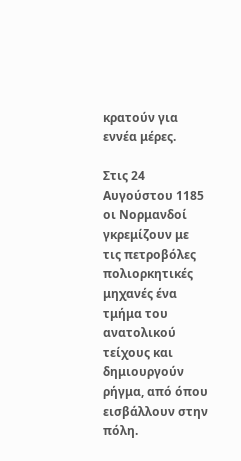κρατούν για εννέα μέρες.

Στις 24 Αυγούστου 1185 οι Νορμανδοί γκρεμίζουν με τις πετροβόλες πολιορκητικές μηχανές ένα τμήμα του ανατολικού τείχους και δημιουργούν ρήγμα, από όπου εισβάλλουν στην πόλη.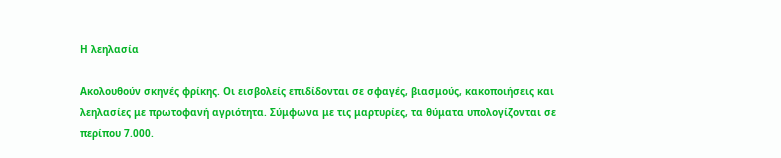Η λεηλασία

Ακολουθούν σκηνές φρίκης. Οι εισβολείς επιδίδονται σε σφαγές, βιασμούς, κακοποιήσεις και λεηλασίες με πρωτοφανή αγριότητα. Σύμφωνα με τις μαρτυρίες, τα θύματα υπολογίζονται σε περίπου 7.000.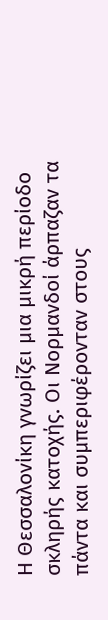Η Θεσσαλονίκη γνωρίζει μια μικρή περίοδο σκληρής κατοχής. Οι Νορμανδοί άρπαζαν τα πάντα και συμπεριφέρονταν στους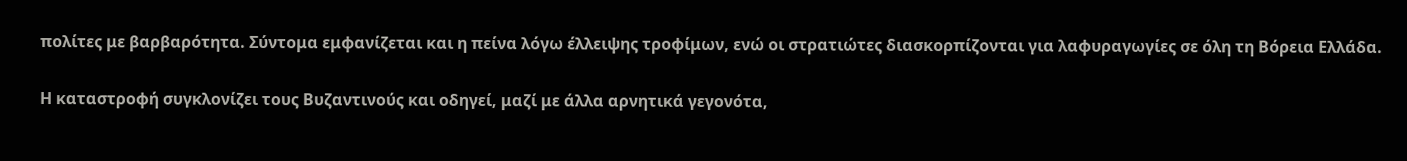πολίτες με βαρβαρότητα. Σύντομα εμφανίζεται και η πείνα λόγω έλλειψης τροφίμων, ενώ οι στρατιώτες διασκορπίζονται για λαφυραγωγίες σε όλη τη Βόρεια Ελλάδα.

Η καταστροφή συγκλονίζει τους Βυζαντινούς και οδηγεί, μαζί με άλλα αρνητικά γεγονότα,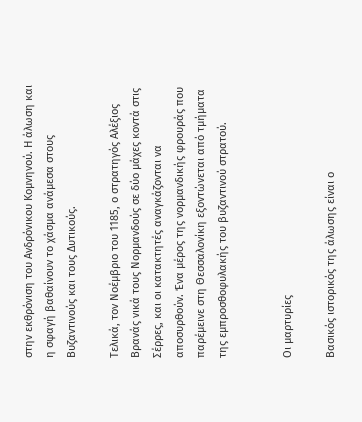στην εκθρόνιση του Ανδρόνικου Κομνηνού. Η άλωση και η σφαγή βαθαίνουν το χάσμα ανάμεσα στους Βυζαντινούς και τους Δυτικούς.

Τελικά, τον Νοέμβριο του 1185, ο στρατηγός Αλέξιος Βρανάς νικά τους Νορμανδούς σε δύο μάχες κοντά στις Σέρρες, και οι κατακτητές αναγκάζονται να αποσυρθούν. Ένα μέρος της νορμανδικής φρουράς που παρέμεινε στη Θεσσαλονίκη εξοντώνεται από τμήματα της εμπροσθοφυλακής του βυζαντινού στρατού.


Οι μαρτυρίες

Βασικός ιστορικός της άλωσης είναι ο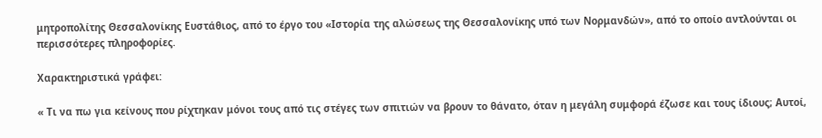μητροπολίτης Θεσσαλονίκης Ευστάθιος, από το έργο του «Ιστορία της αλώσεως της Θεσσαλονίκης υπό των Νορμανδών», από το οποίο αντλούνται οι περισσότερες πληροφορίες.

Χαρακτηριστικά γράφει:

« Τι να πω για κείνους που ρίχτηκαν μόνοι τους από τις στέγες των σπιτιών να βρουν το θάνατο, όταν η μεγάλη συμφορά έζωσε και τους ίδιους; Αυτοί,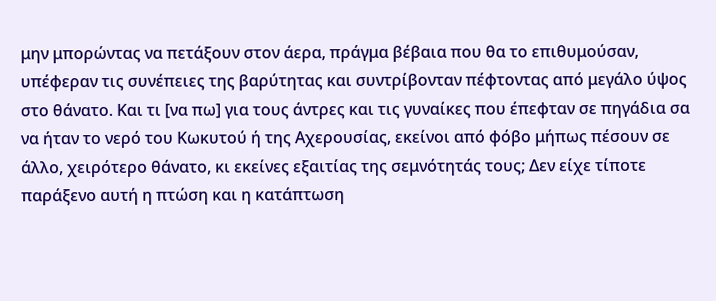μην μπορώντας να πετάξουν στον άερα, πράγμα βέβαια που θα το επιθυμούσαν, υπέφεραν τις συνέπειες της βαρύτητας και συντρίβονταν πέφτοντας από μεγάλο ύψος στο θάνατο. Και τι [να πω] για τους άντρες και τις γυναίκες που έπεφταν σε πηγάδια σα να ήταν το νερό του Κωκυτού ή της Αχερουσίας, εκείνοι από φόβο μήπως πέσουν σε άλλο, χειρότερο θάνατο, κι εκείνες εξαιτίας της σεμνότητάς τους; Δεν είχε τίποτε παράξενο αυτή η πτώση και η κατάπτωση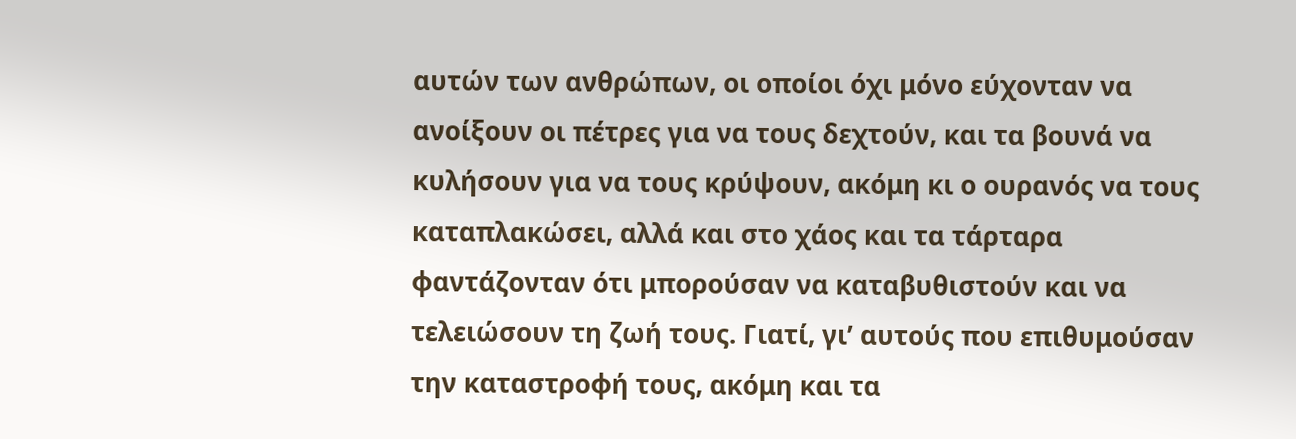αυτών των ανθρώπων, οι οποίοι όχι μόνο εύχονταν να ανοίξουν οι πέτρες για να τους δεχτούν, και τα βουνά να κυλήσουν για να τους κρύψουν, ακόμη κι ο ουρανός να τους καταπλακώσει, αλλά και στο χάος και τα τάρταρα φαντάζονταν ότι μπορούσαν να καταβυθιστούν και να τελειώσουν τη ζωή τους. Γιατί, γι’ αυτούς που επιθυμούσαν την καταστροφή τους, ακόμη και τα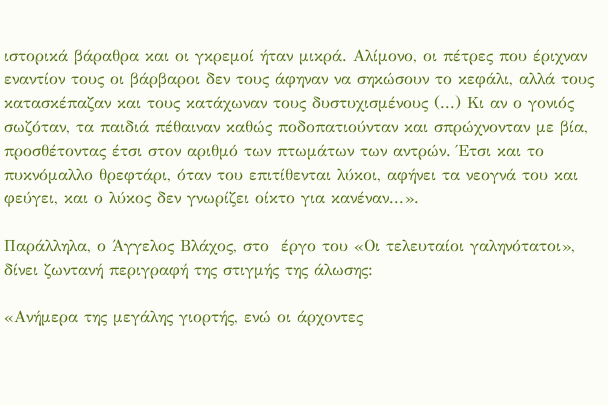ιστορικά βάραθρα και οι γκρεμοί ήταν μικρά. Αλίμονο, οι πέτρες που έριχναν εναντίον τους οι βάρβαροι δεν τους άφηναν να σηκώσουν το κεφάλι, αλλά τους κατασκέπαζαν και τους κατάχωναν τους δυστυχισμένους (...) Κι αν ο γονιός σωζόταν, τα παιδιά πέθαιναν καθώς ποδοπατιούνταν και σπρώχνονταν με βία, προσθέτοντας έτσι στον αριθμό των πτωμάτων των αντρών. Έτσι και το πυκνόμαλλο θρεφτάρι, όταν του επιτίθενται λύκοι, αφήνει τα νεογνά του και φεύγει, και ο λύκος δεν γνωρίζει οίκτο για κανέναν...».

Παράλληλα, ο Άγγελος Βλάχος, στο  έργο του «Οι τελευταίοι γαληνότατοι», δίνει ζωντανή περιγραφή της στιγμής της άλωσης:

«Ανήμερα της μεγάλης γιορτής, ενώ οι άρχοντες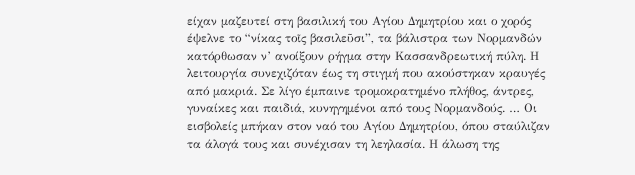είχαν μαζευτεί στη βασιλική του Αγίου Δημητρίου και ο χορός έψελνε το “νίκας τοῖς βασιλεῦσι”, τα βάλιστρα των Νορμανδών κατόρθωσαν ν’ ανοίξουν ρήγμα στην Κασσανδρεωτική πύλη. Η λειτουργία συνεχιζόταν έως τη στιγμή που ακούστηκαν κραυγές από μακριά. Σε λίγο έμπαινε τρομοκρατημένο πλήθος, άντρες, γυναίκες και παιδιά, κυνηγημένοι από τους Νορμανδούς. … Οι εισβολείς μπήκαν στον ναό του Αγίου Δημητρίου, όπου σταύλιζαν τα άλογά τους και συνέχισαν τη λεηλασία. Η άλωση της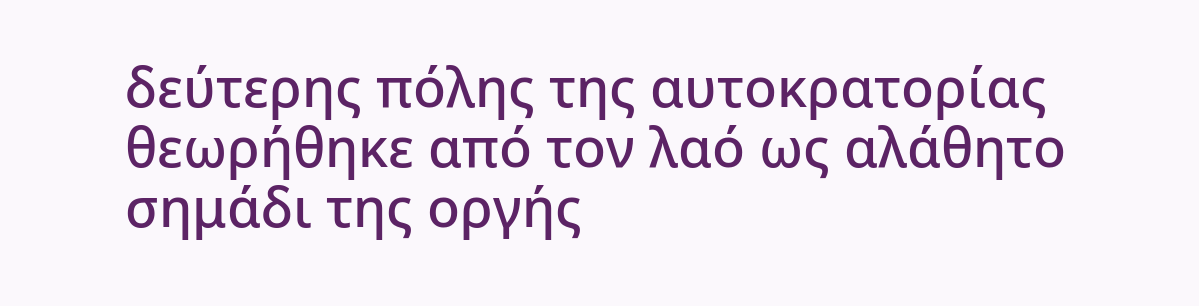δεύτερης πόλης της αυτοκρατορίας θεωρήθηκε από τον λαό ως αλάθητο σημάδι της οργής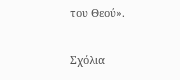του Θεού».

Σχόλια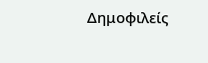Δημοφιλείς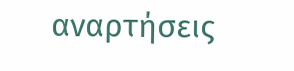αναρτήσεις